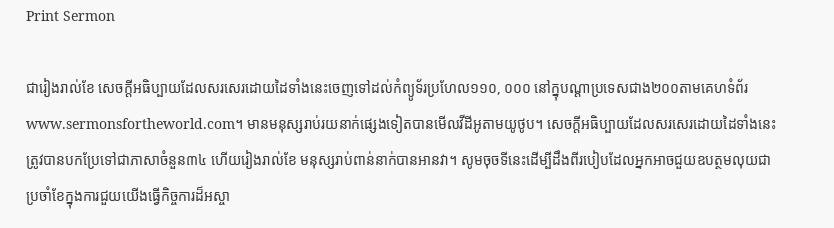Print Sermon

ជារៀងរាល់ខែ សេចក្ដីអធិប្បាយដែលសរសេរដោយដៃទាំងនេះចេញទៅដល់កំព្យូទ័រប្រហែល១១០, ០០០ នៅក្នុបណ្ដាប្រទេសជាង២០០តាមគេហទំព័រwww.sermonsfortheworld.com។ មានមនុស្សរាប់រយនាក់ផ្សេងទៀតបានមើលវីដីអូតាមយូថូប។ សេចក្ដីអធិប្បាយដែលសរសេរដោយដៃទាំងនេះត្រូវបានបកប្រែទៅជាភាសាចំនួន៣៤ ហើយរៀងរាល់ខែ មនុស្សរាប់ពាន់នាក់បានអានវា។ សូមចុចទីនេះដើម្បីដឹងពីរបៀបដែលអ្នកអាចជួយឧបត្ថមលុយជាប្រចាំខែក្នុងការជួយយើងធ្វើកិច្ចការដ៏អស្ចា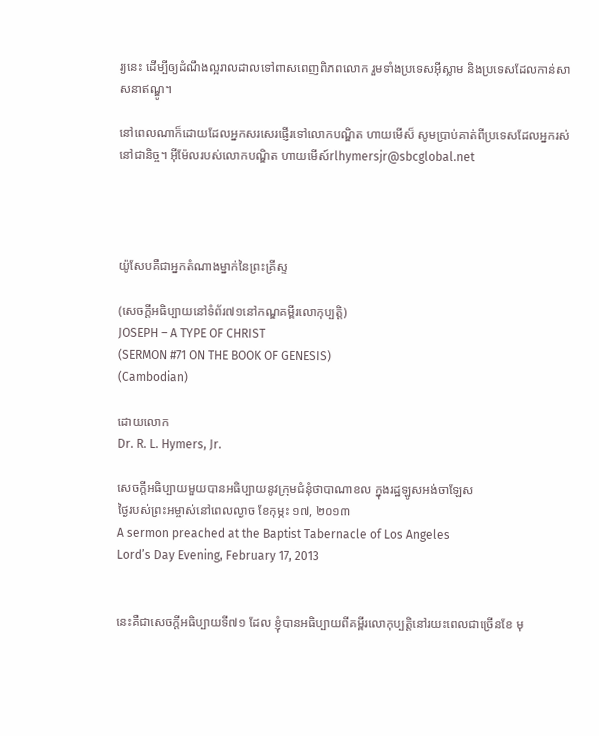រ្យនេះ ដើម្បីឲ្យដំណឹងល្អរាលដាលទៅពាសពេញពិភពលោក រួមទាំងប្រទេសអ៊ីស្លាម និងប្រទេសដែលកាន់សាសនាឥណ្ឌូ។

នៅពេលណាក៏ដោយដែលអ្នកសរសេរផ្ញើរទៅលោកបណ្ឌិត ហាយមើស៏ សូមប្រាប់គាត់ពីប្រទេសដែលអ្នករស់នៅជានិច្ច។ អ៊ីម៉ែលរបស់លោកបណ្ឌិត ហាយមើស៍rlhymersjr@sbcglobal.net




យ៉ូសែបគឺជាអ្នកតំណាងម្នាក់នៃព្រះគ្រីស្ទ

(សេចក្ដីអធិប្បាយនៅទំព័រ៧១នៅកណ្ឌគម្ពីរលោកុប្បត្ដិ)
JOSEPH – A TYPE OF CHRIST
(SERMON #71 ON THE BOOK OF GENESIS)
(Cambodian)

ដោយលោក
Dr. R. L. Hymers, Jr.

សេចក្ដីអធិប្បាយមួយបានអធិប្បាយនូវក្រុមជំនុំថាបាណាខល ក្នុងរដ្ឋឡូសអង់ចាឡែស
ថ្ងៃរបស់ព្រះអម្ចាស់នៅពេលល្ងាច ខែកុម្ភះ ១៧, ២០១៣
A sermon preached at the Baptist Tabernacle of Los Angeles
Lord’s Day Evening, February 17, 2013


នេះគឺជាសេចក្ដីអធិប្បាយទី៧១ ដែល ខ្ញុំបានអធិប្បាយពីគម្ពីរលោកុប្បត្ដិនៅរយះពេលជាច្រើនខែ មុ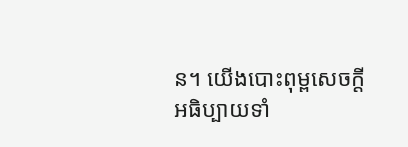ន។ យើងបោះពុម្ពសេចក្ដីអធិប្បាយទាំ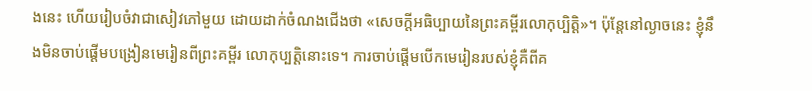ងនេះ ហើយរៀបចំវាជាសៀវភៅមួយ ដោយដាក់ចំណងជើងថា «សេចក្ដីអធិប្បាយនៃព្រះគម្ពីរលោកុប្បិត្ដិ»។ ប៉ុន្ដែនៅល្ងាចនេះ ខ្ញុំនឹងមិនចាប់ផ្ដើមបង្រៀនមេរៀនពីព្រះគម្ពីរ លោកុប្បត្ដិនោះទេ។ ការចាប់ផ្ដើមបើកមេរៀនរបស់ខ្ញុំគឺពីគ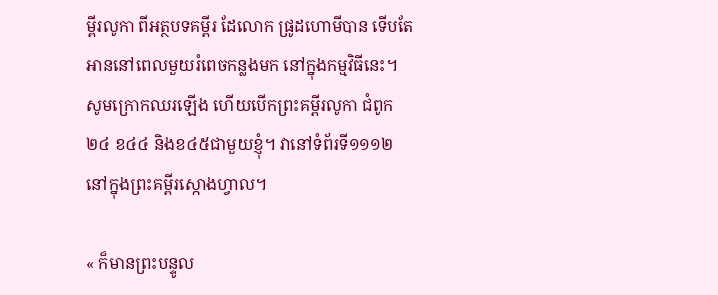ម្ពីរលូកា ពីអត្ថបទគម្ពីរ ដែលោក ផ្រូដហោមីបាន ទើបតែអាននៅពេលមួយរំពេចកន្លងមក នៅក្នុងកម្មវិធីនេះ។ សូមក្រោកឈរឡើង ហើយបើកព្រះគម្ពីរលូកា ជំពូក២៤ ខ៤៤ និងខ៤៥ជាមួយខ្ញុំ។ វានៅទំព័រទី១១១២នៅក្នុងព្រះគម្ពីរស្កោងហ្វាល។

« ក៏មានព្រះបន្ទូល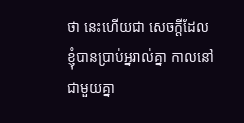ថា នេះហើយជា សេចក្តីដែលខ្ញុំបានប្រាប់អ្នរាល់គ្នា កាលនៅជាមួយគ្នា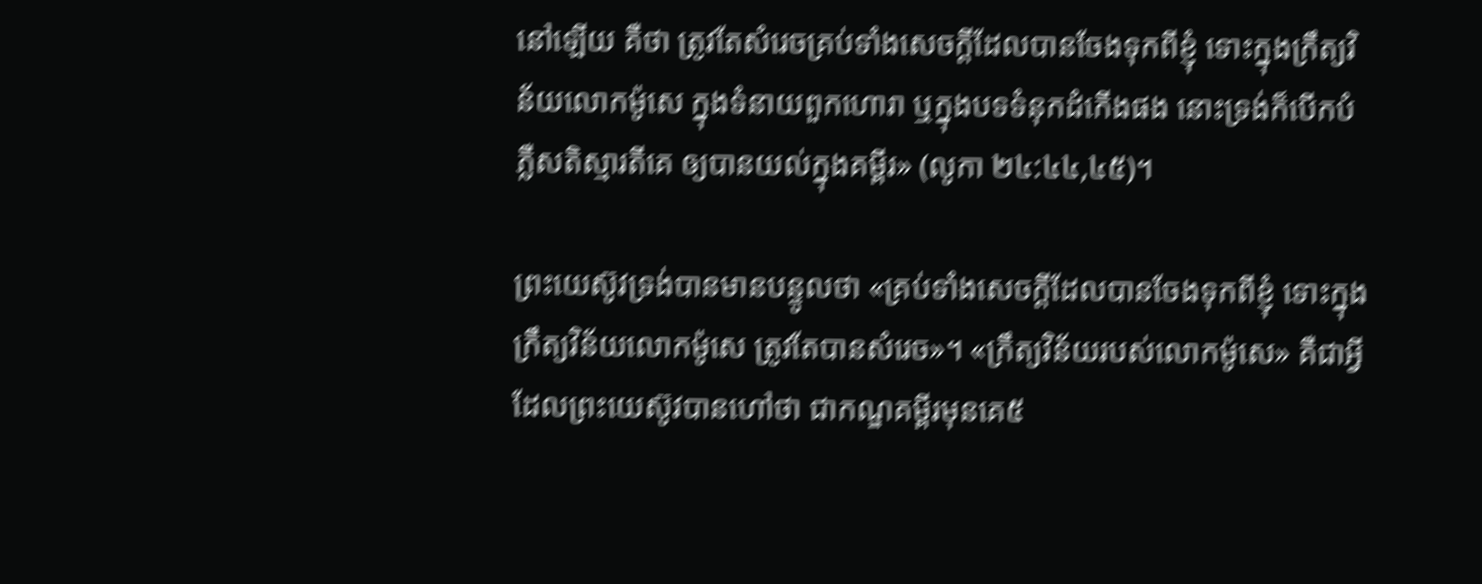នៅឡើយ គឺថា ត្រូវតែសំរេចគ្រប់ទាំងសេចក្តីដែលបានចែងទុកពីខ្ញុំ ទោះក្នុងក្រឹត្យវិន័យលោកម៉ូសេ ក្នុងទំនាយពួកហោរា ឬក្នុងបទទំនុកដំកើងផង នោះទ្រង់ក៏បើកបំភ្លឺសតិស្មារតីគេ ឲ្យបានយល់ក្នុងគម្ពីរ» (លូកា ២៤:៤៤,៤៥)។

ព្រះយេស៊ូវទ្រង់បានមានបន្ទូលថា «គ្រប់ទាំងសេចក្តីដែលបានចែងទុកពីខ្ញុំ ទោះក្នុងក្រឹត្យវិន័យលោកម៉ូសេ ត្រូវតែបានសំរេច»។ «ក្រឹត្យវិន័យរបស់លោកម៉ូសេ» គឺជាអ្វីដែលព្រះយេស៊ូវបានហៅថា ជាកណ្ឌគម្ពីរមុនគេ៥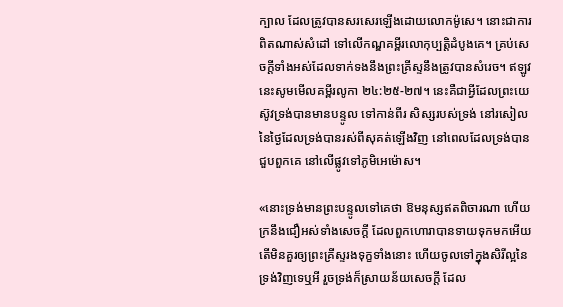ក្បាល ដែលត្រូវបានសរសេរឡើងដោយលោកម៉ូសេ។ នោះជាការពិតណាស់សំដៅ ទៅលើកណ្ឌគម្ពីរលោកុប្បត្ដិដំបូងគេ។ គ្រប់សេចក្ដីទាំងអស់ដែលទាក់ទងនឹងព្រះគ្រីស្ទនឹងត្រូវបានសំរេច។ ឥឡូវនេះសូមមើលគម្ពីរលូកា ២៤:២៥-២៧។ នេះគឺជាអ្វីដែលព្រះយេស៊ូវទ្រង់បានមានបន្ទូល ទៅកាន់ពីរ សិស្សរបស់ទ្រង់ នៅរសៀល នៃថ្ងៃដែលទ្រង់បានរស់ពីសុគត់ឡើងវិញ នៅពេលដែលទ្រង់បាន ជួបពួកគេ នៅលើផ្លូវទៅភូមិអេម៉ោស។

«នោះទ្រង់មានព្រះបន្ទូលទៅគេថា ឱមនុស្សឥតពិចារណា ហើយក្រនឹងជឿអស់ទាំងសេចក្តី ដែលពួកហោរាបានទាយទុកមកអើយតើមិនគួរឲ្យព្រះគ្រីស្ទរងទុក្ខទាំងនោះ ហើយចូលទៅក្នុងសិរីល្អនៃទ្រង់វិញទេឬអី រួចទ្រង់ក៏ស្រាយន័យសេចក្តី ដែល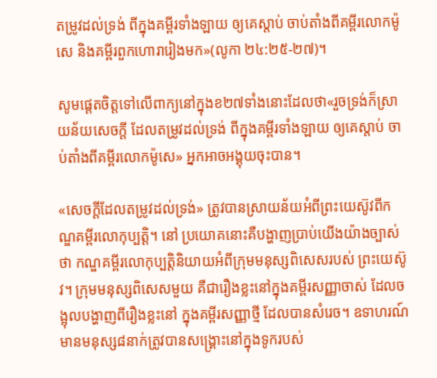តម្រូវដល់ទ្រង់ ពីក្នុងគម្ពីរទាំងឡាយ ឲ្យគេស្តាប់ ចាប់តាំងពីគម្ពីរលោកម៉ូសេ និងគម្ពីរពួកហោរារៀងមក»(លូកា ២៤:២៥-២៧)។

សូមផ្ដេតចិត្ដទៅលើពាក្យនៅក្នុងខ២៧ទាំងនោះដែលថា«រួចទ្រង់ក៏ស្រាយន័យសេចក្តី ដែលតម្រូវដល់ទ្រង់ ពីក្នុងគម្ពីរទាំងឡាយ ឲ្យគេស្តាប់ ចាប់តាំងពីគម្ពីរលោកម៉ូសេ» អ្នកអាចអង្គុយចុះបាន។

«សេចក្ដីដែលតម្រូវដល់ទ្រង់» ត្រូវបានស្រាយន័យអំពីព្រះយេស៊ូវពីកណ្ឌគម្ពីរលោកុប្បត្ដិ។ នៅ ប្រយោគនោះគឺបង្ហាញប្រាប់យើងយ៉ាងច្បាស់ថា កណ្ឌគម្ពីរលោកុប្បត្ដិនិយាយអំពីក្រុមមនុស្សពិសេសរបស់ ព្រះយេស៊ូវ។ ក្រុមមនុស្សពិសេសមួយ គឺជារឿងខ្លះនៅក្នុងគម្ពីរសញ្ញាចាស់ ដែលចង្អុលបង្ហាញពីរឿងខ្លះនៅ ក្នុងគម្ពីរសញ្ញាថ្មី ដែលបានសំរេច។ ឧទាហរណ៍ មានមនុស្ស៨នាក់ត្រូវបានសង្រ្គោះនៅក្នុងទូករបស់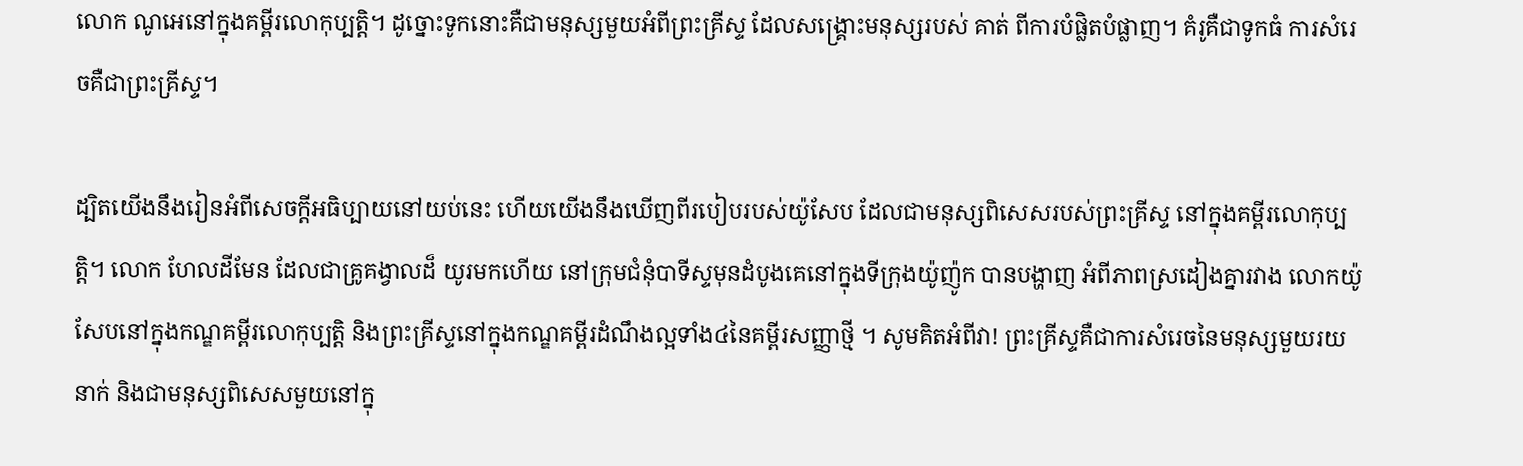លោក ណូអេនៅក្នុងគម្ពីរលោកុប្បត្ដិ។ ដូច្នោះទូកនោះគឺជាមនុស្សមួយអំពីព្រះគ្រីស្ទ ដែលសង្រ្គោះមនុស្សរបស់ គាត់ ពីការបំផ្លិតបំផ្លាញ។ គំរូគឺជាទូកធំ ការសំរេចគឺជាព្រះគ្រីស្ទ។

ដ្បិតយើងនឹងរៀនអំពីសេចក្ដីអធិប្បាយនៅយប់នេះ ហើយយើងនឹងឃើញពីរបៀបរបស់យ៉ូសែប ដែលជាមនុស្សពិសេសរបស់ព្រះគ្រីស្ទ នៅក្នុងគម្ពីរលោកុប្បត្ដិ។ លោក ហែលដីមែន ដែលជាគ្រូគង្វាលដ៏ យូរមកហើយ នៅក្រុមជំនុំបាទីស្ទមុនដំបូងគេនៅក្នុងទីក្រុងយ៉ូញ៉ូក បានបង្ហាញ អំពីភាពស្រដៀងគ្នារវាង លោកយ៉ូសែបនៅក្នុងកណ្ឌគម្ពីរលោកុប្បត្ដិ និងព្រះគ្រីស្ទនៅក្នុងកណ្ឌគម្ពីរដំណឹងល្អទាំង៤នៃគម្ពីរសញ្ញាថ្មី ។ សូមគិតអំពីវា! ព្រះគ្រីស្ទគឺជាការសំរេចនៃមនុស្សមួយរយនាក់ និងជាមនុស្សពិសេសមួយនៅក្នុ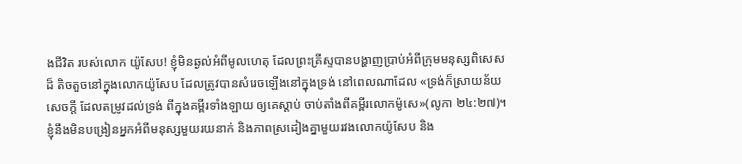ងជីវិត របស់លោក យ៉ូសែប! ខ្ញុំមិនឆ្ងល់អំពីមូលហេតុ ដែលព្រះគ្រីស្ទបានបង្ហាញប្រាប់អំពីក្រុមមនុស្សពិសេសដ៏ តិចតួចនៅក្នុងលោកយ៉ូសែប ដែលត្រូវបានសំរេចឡើងនៅក្នុងទ្រង់ នៅពេលណាដែល «ទ្រង់ក៏ស្រាយន័យសេចក្តី ដែលតម្រូវដល់ទ្រង់ ពីក្នុងគម្ពីរទាំងឡាយ ឲ្យគេស្តាប់ ចាប់តាំងពីគម្ពីរលោកម៉ូសេ»(លូកា ២៤:២៧)។ ខ្ញុំនឹងមិនបង្រៀនអ្នកអំពីមនុស្សមួយរយនាក់ និងភាពស្រដៀងគ្នាមួយរវងលោកយ៉ូសែប និង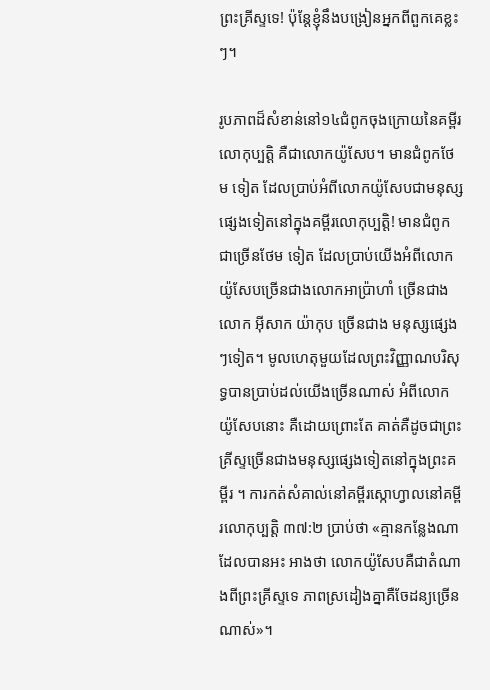ព្រះគ្រីស្ទទេ! ប៉ុន្ដែខ្ញុំនឹងបង្រៀនអ្នកពីពួកគេខ្លះៗ។

រូបភាពដ៏សំខាន់នៅ១៤ជំពូកចុងក្រោយនៃគម្ពីរលោកុប្បត្ដិ គឺជាលោកយ៉ូសែប។ មានជំពូកថែម ទៀត ដែលប្រាប់អំពីលោកយ៉ូសែបជាមនុស្សផ្សេងទៀតនៅក្នុងគម្ពីរលោកុប្បត្ដិ! មានជំពូកជាច្រើនថែម ទៀត ដែលប្រាប់យើងអំពីលោកយ៉ូសែបច្រើនជាងលោកអាប្រ៉ាហាំ ច្រើនជាងលោក អ៊ីសាក យ៉ាកុប ច្រើនជាង មនុស្សផ្សេងៗទៀត។ មូលហេតុមួយដែលព្រះវិញ្ញាណបរិសុទ្ធបានប្រាប់ដល់យើងច្រើនណាស់ អំពីលោកយ៉ូសែបនោះ គឺដោយព្រោះតែ គាត់គឺដូចជាព្រះគ្រីស្ទច្រើនជាងមនុស្សផ្សេងទៀតនៅក្នុងព្រះគម្ពីរ ។ ការកត់សំគាល់នៅគម្ពីរស្កោហ្វាលនៅគម្ពីរលោកុប្បត្ដិ ៣៧:២ ប្រាប់ថា «គ្មានកន្លែងណាដែលបានអះ អាងថា លោកយ៉ូសែបគឺជាតំណាងពីព្រះគ្រីស្ទទេ ភាពស្រដៀងគ្នាគឺចែដន្យច្រើនណាស់»។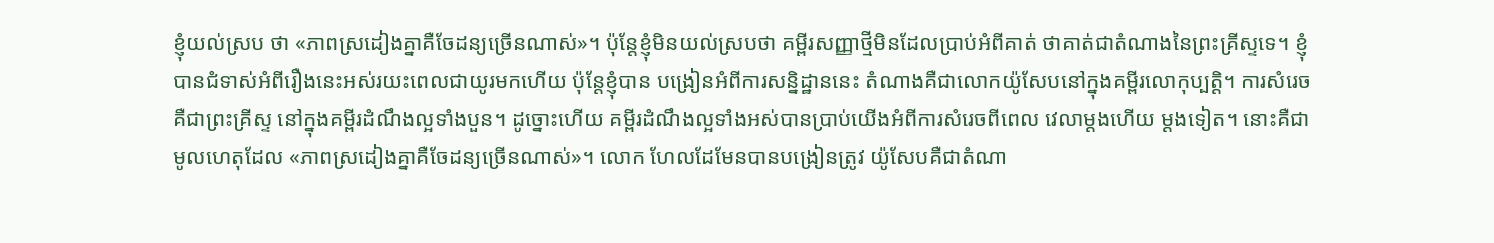ខ្ញុំយល់ស្រប ថា «ភាពស្រដៀងគ្នាគឺចែដន្យច្រើនណាស់»។ ប៉ុន្ដែខ្ញុំមិនយល់ស្របថា គម្ពីរសញ្ញាថ្មីមិនដែលប្រាប់អំពីគាត់ ថាគាត់ជាតំណាងនៃព្រះគ្រីស្ទទេ។ ខ្ញុំបានជំទាស់អំពីរឿងនេះអស់រយះពេលជាយូរមកហើយ ប៉ុន្ដែខ្ញុំបាន បង្រៀនអំពីការសន្និដ្ឋាននេះ តំណាងគឺជាលោកយ៉ូសែបនៅក្នុងគម្ពីរលោកុប្បត្ដិ។ ការសំរេចគឺជាព្រះគ្រីស្ទ នៅក្នុងគម្ពីរដំណឹងល្អទាំងបួន។ ដូច្នោះហើយ គម្ពីរដំណឹងល្អទាំងអស់បានប្រាប់យើងអំពីការសំរេចពីពេល វេលាម្ដងហើយ ម្ដងទៀត។ នោះគឺជាមូលហេតុដែល «ភាពស្រដៀងគ្នាគឺចែដន្យច្រើនណាស់»។ លោក ហែលដែមែនបានបង្រៀនត្រូវ យ៉ូសែបគឺជាតំណា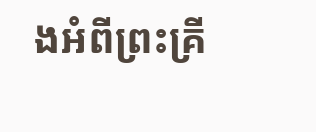ងអំពីព្រះគ្រី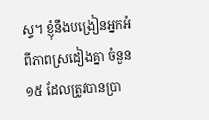ស្ទ។ ខ្ញុំនឹងបង្រៀនអ្នកអំពីភាពស្រដៀងគ្នា ចំនួន១៥ ដែលត្រូវបានប្រា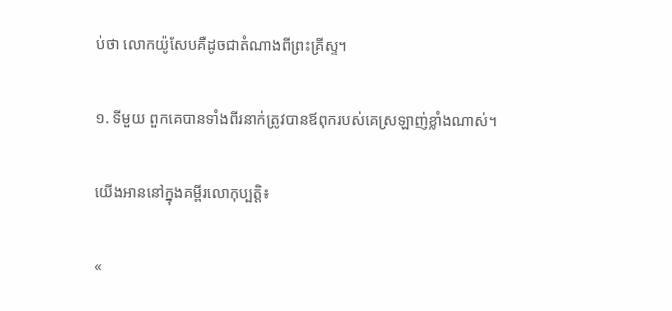ប់ថា លោកយ៉ូសែបគឺដូចជាតំណាងពីព្រះគ្រីស្ទ។

១. ទីមួយ ពួកគេបានទាំងពីរនាក់ត្រូវបានឪពុករបស់គេស្រឡាញ់ខ្លាំងណាស់។

យើងអាននៅក្នុងគម្ពីរលោកុប្បត្ដិ៖

«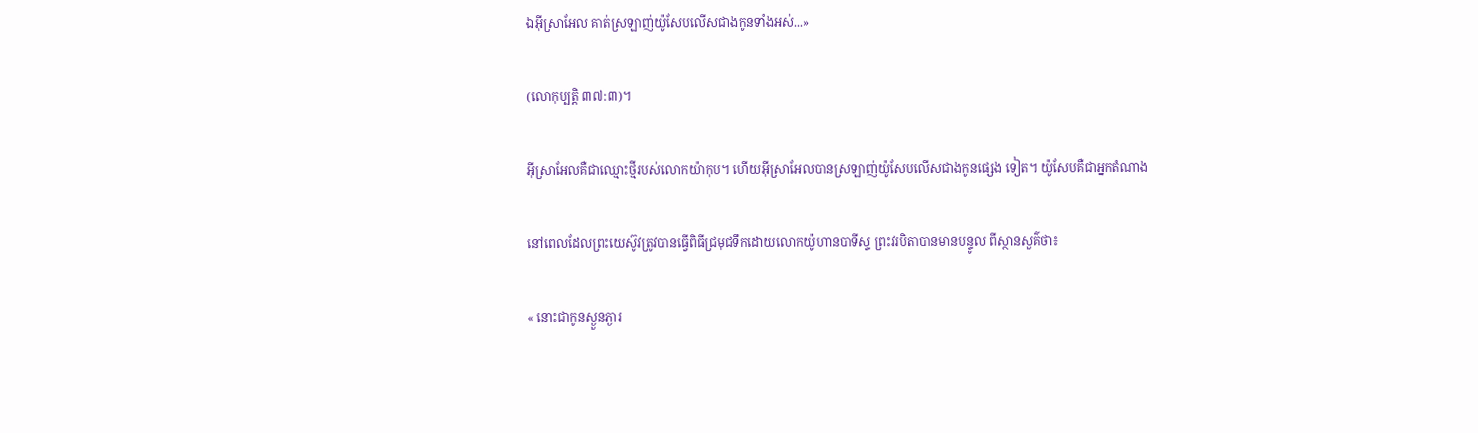ឯអ៊ីស្រាអែល គាត់ស្រឡាញ់យ៉ូសែបលើសជាងកូនទាំងអស់...»

(លោកុប្បត្ដិ ៣៧:៣)។

អ៊ីស្រាអែលគឺជាឈ្មោះថ្មីរបស់លោកយ៉ាកុប។ ហើយអ៊ីស្រាអែលបានស្រឡាញ់យ៉ូសែបលើសជាងកូនផ្សេង ទៀត។ យ៉ូសែបគឺជាអ្នកតំណាង

នៅពេលដែលព្រះយេស៊ូវត្រូវបានធ្វើពិធីជ្រមុជទឹកដោយលោកយ៉ូហានបាទីស្ទ ព្រះវរបិតាបានមានបន្ទូល ពីស្ថានសួគ៌ថា៖

« នោះជាកូនស្ងួនភ្ងារ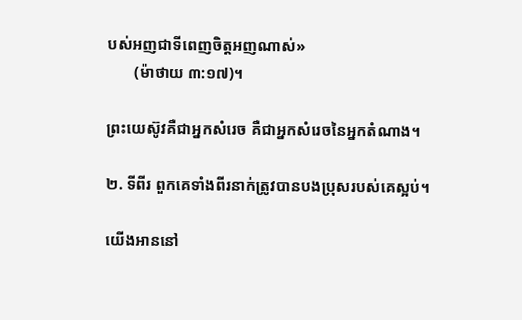បស់អញជាទីពេញចិត្តអញណាស់»
       (ម៉ាថាយ ៣:១៧)។

ព្រះយេស៊ូវគឺជាអ្នកសំរេច គឺជាអ្នកសំរេចនៃអ្នកតំណាង។

២. ទីពីរ ពួកគេទាំងពីរនាក់ត្រូវបានបងប្រុសរបស់គេស្អប់។

យើងអាននៅ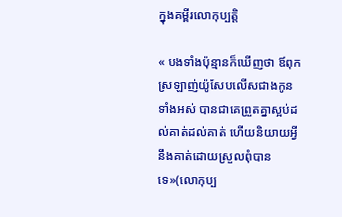ក្នុងគម្ពីរលោកុប្បត្ដិ

« បងទាំងប៉ុន្មានក៏ឃើញថា ឪពុកស្រឡាញ់យ៉ូសែបលើសជាងកូនទាំងអស់ បានជាគេព្រួតគ្នាស្អប់ដល់គាត់ដល់គាត់ ហើយនិយាយអ្វីនឹងគាត់ដោយស្រួលពុំបានទេ»(លោកុប្ប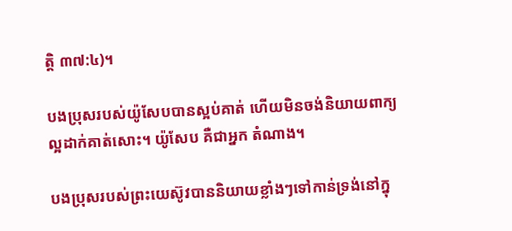ត្ដិ ៣៧:៤)។

បងប្រុសរបស់យ៉ូសែបបានស្អប់គាត់ ហើយមិនចង់និយាយពាក្យល្អដាក់គាត់សោះ។ យ៉ូសែប គឺជាអ្នក តំណាង។

បងប្រុសរបស់ព្រះយេស៊ូវបាននិយាយខ្លាំងៗទៅកាន់ទ្រង់នៅក្នុ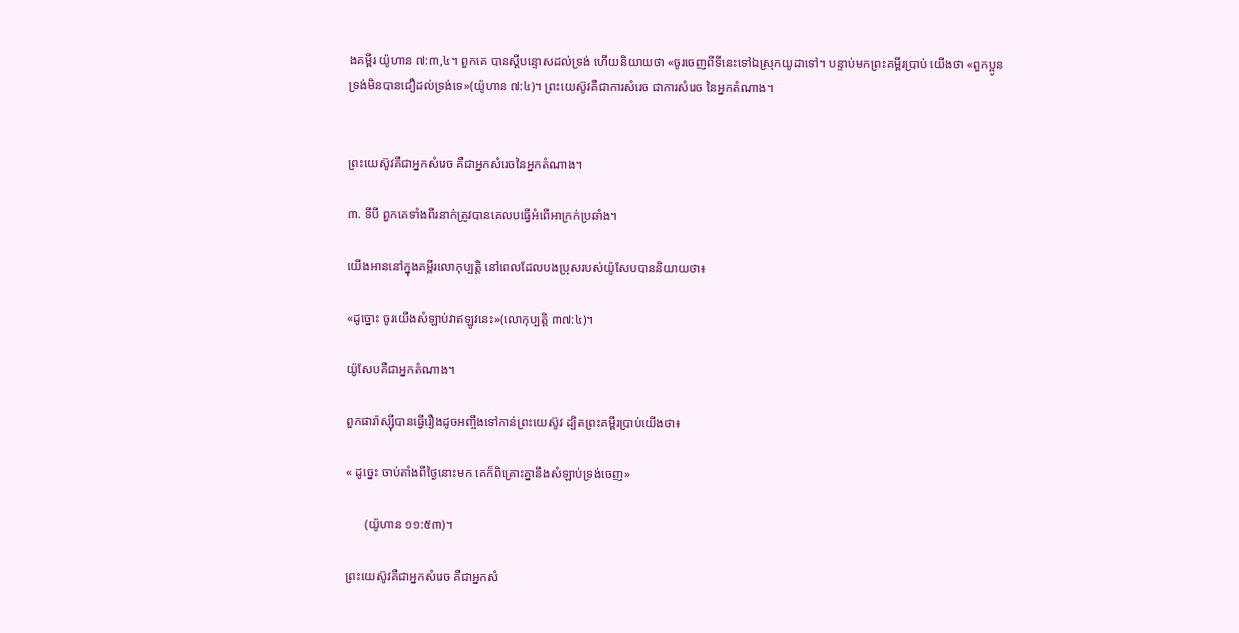ងគម្ពីរ យ៉ូហាន ៧:៣,៤។ ពួកគេ បានស្ដីបន្ទោសដល់ទ្រង់ ហើយនិយាយថា «ចូរចេញពីទីនេះទៅឯស្រុកយូដាទៅ។ បន្ទាប់មកព្រះគម្ពីរប្រាប់ យើងថា «ពួកប្អូនទ្រង់មិនបានជឿដល់ទ្រង់ទេ»(យ៉ូហាន ៧:៤)។ ព្រះយេស៊ូវគឺជាការសំរេច ជាការសំរេច នៃអ្នកតំណាង។


ព្រះយេស៊ូវគឺជាអ្នកសំរេច គឺជាអ្នកសំរេចនៃអ្នកតំណាង។

៣. ទីបី ពួកគេទាំងពីរនាក់ត្រូវបានគេលបធ្វើអំពើអាក្រក់ប្រឆាំង។

យើងអាននៅក្នុងគម្ពីរលោកុប្បត្ដិ នៅពេលដែលបងប្រុសរបស់យ៉ូសែបបាននិយាយថា៖

«ដូច្នោះ ចូរយើងសំឡាប់វាឥឡូវនេះ»(លោកុប្បត្ដិ ៣៧:៤)។

យ៉ូសែបគឺជាអ្នកតំណាង។

ពួកផារ៉ាស្ស៊ីបានធ្វើរឿងដូចអញ្ចឹងទៅកាន់ព្រះយេស៊ូវ ដ្បិតព្រះគម្ពីរប្រាប់យើងថា៖

« ដូច្នេះ ចាប់តាំងពីថ្ងៃនោះមក គេក៏ពិគ្រោះគ្នានឹងសំឡាប់ទ្រង់ចេញ»

      (យ៉ូហាន ១១:៥៣)។

ព្រះយេស៊ូវគឺជាអ្នកសំរេច គឺជាអ្នកសំ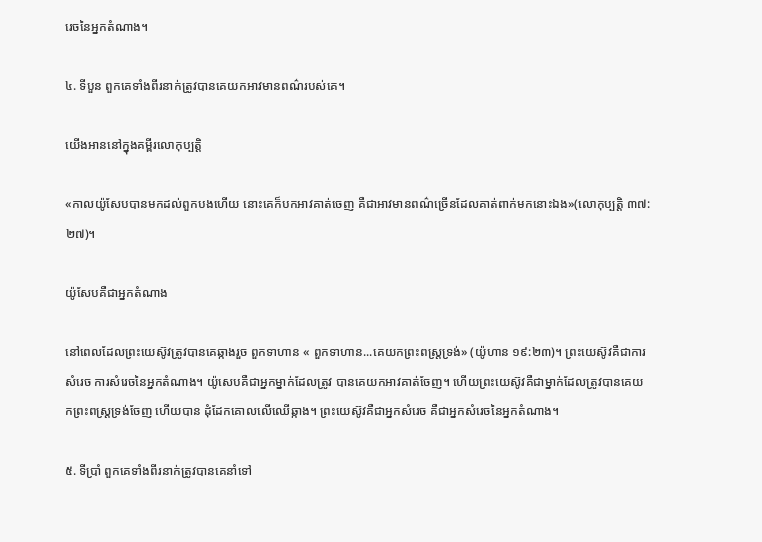រេចនៃអ្នកតំណាង។

៤. ទីបួន ពួកគេទាំងពីរនាក់ត្រូវបានគេយកអាវមានពណ៌របស់គេ។

យើងអាននៅក្នុងគម្ពីរលោកុប្បត្ដិ

«កាលយ៉ូសែបបានមកដល់ពួកបងហើយ នោះគេក៏បកអាវគាត់ចេញ គឺជាអាវមានពណ៌ច្រើនដែលគាត់ពាក់មកនោះឯង»(លោកុប្បត្ដិ ៣៧:២៧)។

យ៉ូសែបគឺជាអ្នកតំណាង

នៅពេលដែលព្រះយេស៊ូវត្រូវបានគេឆ្កាងរួច ពួកទាហាន « ពួកទាហាន...គេយកព្រះពស្ត្រទ្រង់» (យ៉ូហាន ១៩:២៣)។ ព្រះយេស៊ូវគឺជាការសំរេច ការសំរេចនៃអ្នកតំណាង។ យ៉ូសេបគឺជាអ្នកម្នាក់ដែលត្រូវ បានគេយកអាវគាត់ចែញ។ ហើយព្រះយេស៊ូវគឺជាម្នាក់ដែលត្រូវបានគេយកព្រះពស្រ្ដទ្រង់ចែញ ហើយបាន ដុំដែកគោលលើឈើឆ្កាង។ ព្រះយេស៊ូវគឺជាអ្នកសំរេច គឺជាអ្នកសំរេចនៃអ្នកតំណាង។

៥. ទីប្រាំ ពួកគេទាំងពីរនាក់ត្រូវបានគេនាំទៅ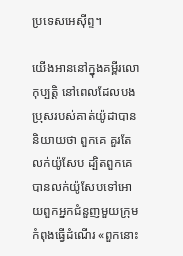ប្រទេសអេស៊ីព្ទ។

យើងអាននៅក្នុងគម្ពីរលោកុប្បត្ដិ នៅពេលដែលបងប្រុសរបស់គាត់យ៉ូដាបាននិយាយថា ពួកគេ គួរតែលក់យ៉ូសែប ដ្បិតពួកគេបានលក់យ៉ូសែបទៅអោយពួកអ្នកជំនួញមួយក្រុមកំពុងធ្វើដំណើរ «ពួកនោះ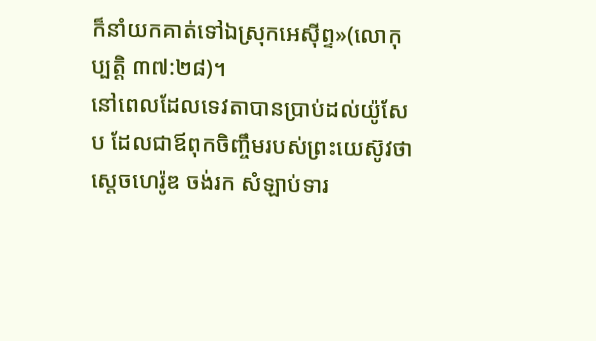ក៏នាំយកគាត់ទៅឯស្រុកអេស៊ីព្ទ»(លោកុប្បត្ដិ ៣៧:២៨)។
នៅពេលដែលទេវតាបានប្រាប់ដល់យ៉ូសែប ដែលជាឪពុកចិញ្ចឹមរបស់ព្រះយេស៊ូវថា ស្ដេចហេរ៉ូឌ ចង់រក សំឡាប់ទារ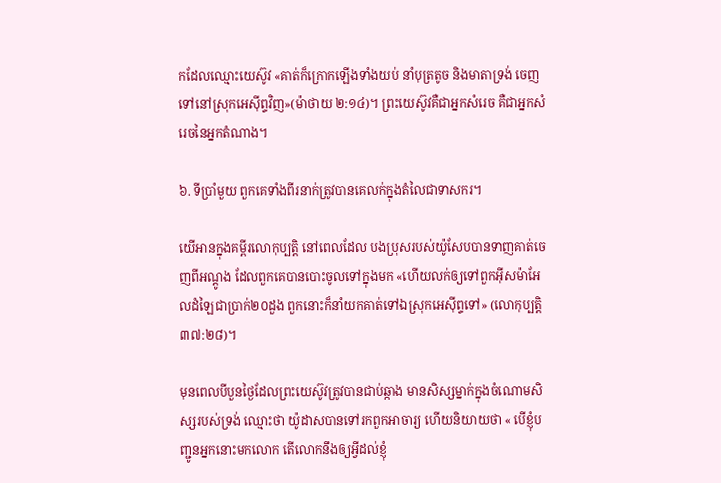កដែលឈ្មោះយេស៊ូវ «គាត់ក៏ក្រោកឡើងទាំងយប់ នាំបុត្រតូច និងមាតាទ្រង់ ចេញទៅនៅស្រុកអេស៊ីព្ទវិញ»(ម៉ាថាយ ២:១៤)។ ព្រះយេស៊ូវគឺជាអ្នកសំរេច គឺជាអ្នកសំរេចនៃអ្នកតំណាង។

៦. ទីប្រាំមួយ ពួកគេទាំងពីរនាក់ត្រូវបានគេលក់ក្នុងតំលៃជាទាសករ។

យើអានក្នុងគម្ពីរលោកុប្បត្ដិ នៅពេលដែល បងប្រុសរបស់យ៉ូសែបបានទាញគាត់ចេញពីអណ្ដូង ដែលពួកគេបានបោះចូលទៅក្នុងមក «ហើយលក់ឲ្យទៅពួកអ៊ីសម៉ាអែលដំឡៃជាប្រាក់២០ដួង ពួកនោះក៏នាំយកគាត់ទៅឯស្រុកអេស៊ីព្ទទៅ» (លោកុប្បត្ដិ ៣៧:២៨)។

មុនពេលបីបួនថ្ងៃដែលព្រះយេស៊ូវត្រូវបានជាប់ឆ្កាង មានសិស្សម្នាក់ក្នុងចំណោមសិស្សរបស់ទ្រង់ ឈ្មោះថា យ៉ូដាសបានទៅរកពួកអាចារ្យ ហើយនិយាយថា « បើខ្ញុំបញ្ជូនអ្នកនោះមកលោក តើលោកនឹងឲ្យអ្វីដល់ខ្ញុំ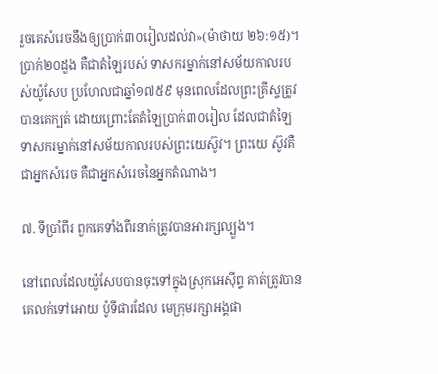រួចគេសំរេចនឹងឲ្យប្រាក់៣០រៀលដល់វា»(ម៉ាថាយ ២៦:១៥)។ ប្រាក់២០ដួង គឺជាតំឡៃរបស់ ទាសករម្នាក់នៅសម័យកាលរបស់យ៉ូសែប ប្រហែលជាឆ្នាំ១៧៥៩ មុនពេលដែលព្រះគ្រីស្ទត្រូវបានគេក្បត់ ដោយព្រោះតែតំឡៃប្រាក់៣០រៀល ដែលជាតំឡៃទាសករម្នាក់នៅសម័យកាលរបស់ព្រះយេស៊ូវ។ ព្រះយេ ស៊ូវគឺជាអ្នកសំរេច គឺជាអ្នកសំរេចនៃអ្នកតំណាង។

៧. ទីប្រាំពីរ ពួកគេទាំងពីរនាក់ត្រូវបានអារក្សល្បួង។

នៅពេលដែលយ៉ូសែបបានចុះទៅក្នុងស្រុកអេស៊ីព្ទ គាត់ត្រូវបានគេលក់ទៅអោយ ប៉ូទីផារដែល មេក្រុមរក្សាអង្គផា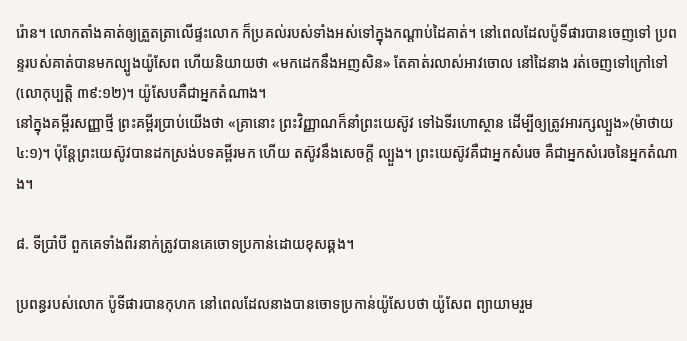រ៉ោន។ លោកតាំងគាត់ឲ្យត្រួតត្រាលើផ្ទះលោក ក៏ប្រគល់របស់ទាំងអស់ទៅក្នុងកណ្តាប់ដៃគាត់។ នៅពេលដែលប៉ូទីផារបានចេញទៅ ប្រពន្ទរបស់គាត់បានមកល្បូងយ៉ូសែព ហើយនិយាយថា «មកដេកនឹងអញសិន» តែគាត់រលាស់អាវចោល នៅដៃនាង រត់ចេញទៅក្រៅទៅ(លោកុប្បត្ដិ ៣៩:១២)។ យ៉ូសែបគឺជាអ្នកតំណាង។
នៅក្នុងគម្ពីរសញ្ញាថ្មី ព្រះគម្ពីរប្រាប់យើងថា «គ្រានោះ ព្រះវិញ្ញាណក៏នាំព្រះយេស៊ូវ ទៅឯទីរហោស្ថាន ដើម្បីឲ្យត្រូវអារក្សល្បួង»(ម៉ាថាយ ៤:១)។ ប៉ុន្ដែព្រះយេស៊ូវបានដកស្រង់បទគម្ពីរមក ហើយ តស៊ូវនឹងសេចក្ដី ល្បួង។ ព្រះយេស៊ូវគឺជាអ្នកសំរេច គឺជាអ្នកសំរេចនៃអ្នកតំណាង។

៨. ទីប្រាំបី ពួកគេទាំងពីរនាក់ត្រូវបានគេចោទប្រកាន់ដោយខុសឆ្គង។

ប្រពន្ធរបស់លោក ប៉ូទីផារបានកុហក នៅពេលដែលនាងបានចោទប្រកាន់យ៉ូសែបថា យ៉ូសែព ព្យាយាមរួម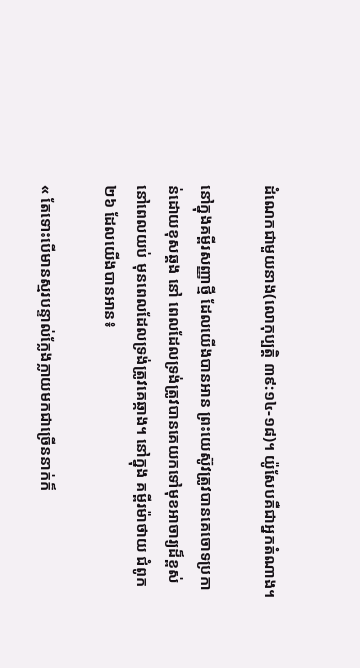ដំណេកជាមួយនាង(លោកុប្បត្ដិ ៣៩:១៤-១៨)។ យ៉ូសែបគឺជាអ្នកតំណាង។

នៅក្នុងគម្ពីរសញ្ញាថ្មី ដែលយើងបានអាន ព្រះយេស៊ូវត្រូវបានគេចោទប្រកាន់ដោយខុសឆ្គង នៅ ពេលដែលទ្រង់ត្រូវបានគេយកទៅមុខអាចារ្យដ៏ខ្ពស់នៅពេលយប់ មុនពេលដែលទ្រង់ត្រូវគេឆ្កាង។ នៅក្នុង គម្ពីរម៉ាថាយ ជំពូក ២៦ ដែលយើងបានអាន៖

« តែទោះបើមានស្មរបន្ទាល់ក្លែងក្លាយមកជាច្រើននាក់ក៏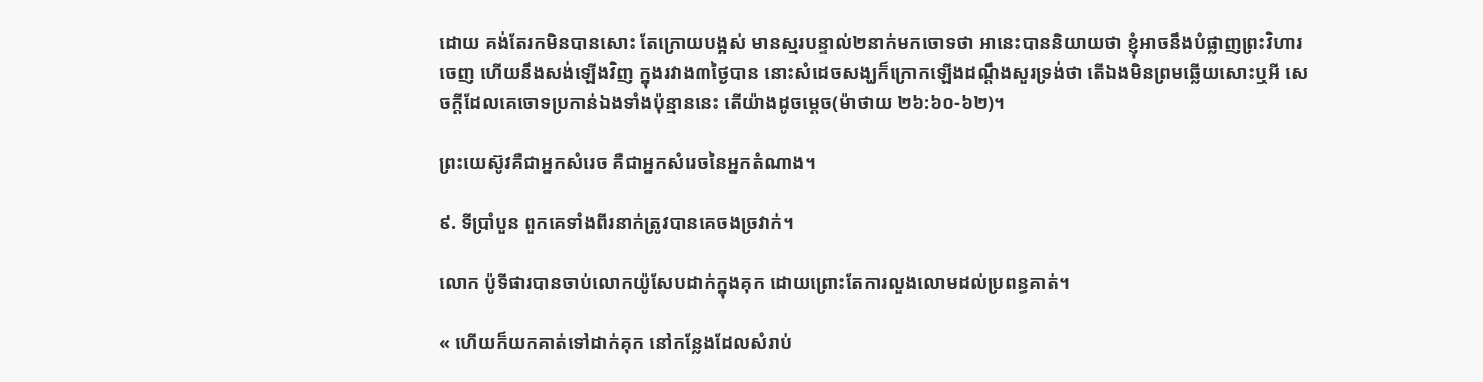ដោយ គង់តែរកមិនបានសោះ តែក្រោយបង្អស់ មានស្មរបន្ទាល់២នាក់មកចោទថា អានេះបាននិយាយថា ខ្ញុំអាចនឹងបំផ្លាញព្រះវិហារចេញ ហើយនឹងសង់ឡើងវិញ ក្នុងរវាង៣ថ្ងៃបាន នោះសំដេចសង្ឃក៏ក្រោកឡើងដណ្តឹងសួរទ្រង់ថា តើឯងមិនព្រមឆ្លើយសោះឬអី សេចក្តីដែលគេចោទប្រកាន់ឯងទាំងប៉ុន្មាននេះ តើយ៉ាងដូចម្តេច(ម៉ាថាយ ២៦:៦០-៦២)។

ព្រះយេស៊ូវគឺជាអ្នកសំរេច គឺជាអ្នកសំរេចនៃអ្នកតំណាង។

៩. ទីប្រាំបួន ពួកគេទាំងពីរនាក់ត្រូវបានគេចងច្រវាក់។

លោក ប៉ូទីផារបានចាប់លោកយ៉ូសែបដាក់ក្នុងគុក ដោយព្រោះតែការលួងលោមដល់ប្រពន្ធគាត់។

« ហើយក៏យកគាត់ទៅដាក់គុក នៅកន្លែងដែលសំរាប់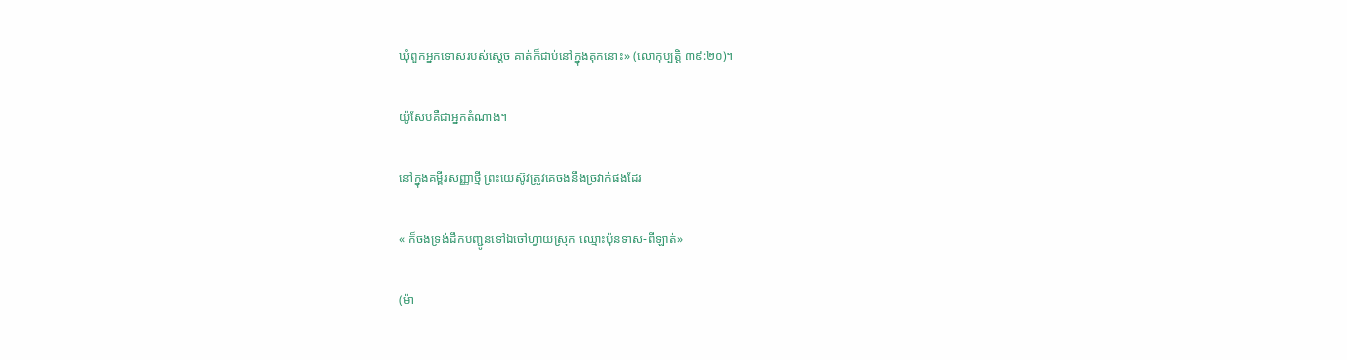ឃុំពួកអ្នកទោសរបស់ស្តេច គាត់ក៏ជាប់នៅក្នុងគុកនោះ» (លោកុប្បត្ដិ ៣៩:២០)។

យ៉ូសែបគឺជាអ្នកតំណាង។

នៅក្នុងគម្ពីរសញ្ញាថ្មី ព្រះយេស៊ូវត្រូវគេចងនឹងច្រវាក់ផងដែរ

« ក៏ចងទ្រង់ដឹកបញ្ជូនទៅឯចៅហ្វាយស្រុក ឈ្មោះប៉ុនទាស-ពីឡាត់»

(ម៉ា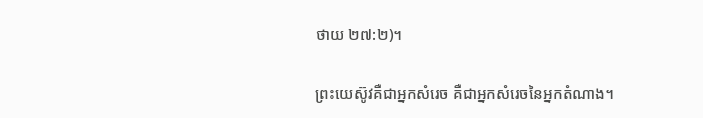ថាយ ២៧:២)។

ព្រះយេស៊ូវគឺជាអ្នកសំរេច គឺជាអ្នកសំរេចនៃអ្នកតំណាង។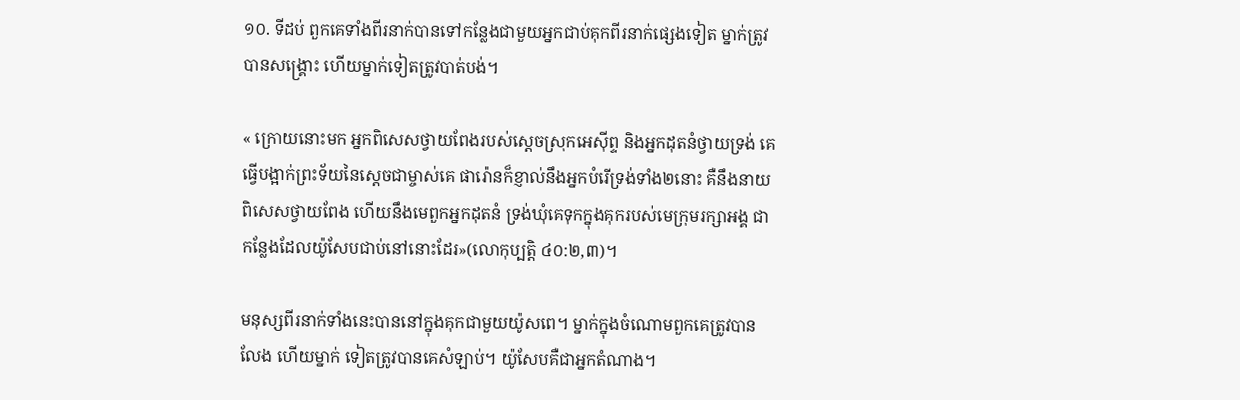១០. ទីដប់ ពួកគេទាំងពីរនាក់បានទៅកន្លែងជាមួយអ្នកជាប់គុកពីរនាក់ផ្សេងទៀត ម្នាក់ត្រូវបានសង្រ្គោះ ហើយម្នាក់ទៀតត្រូវបាត់បង់។

« ក្រោយនោះមក អ្នកពិសេសថ្វាយពែងរបស់ស្តេចស្រុកអេស៊ីព្ទ និងអ្នកដុតនំថ្វាយទ្រង់ គេធ្វើបង្អាក់ព្រះទ័យនៃស្តេចជាម្ចាស់គេ ផារ៉ោនក៏ខ្ញាល់នឹងអ្នកបំរើទ្រង់ទាំង២នោះ គឺនឹងនាយពិសេសថ្វាយពែង ហើយនឹងមេពួកអ្នកដុតនំ ទ្រង់ឃុំគេទុកក្នុងគុករបស់មេក្រុមរក្សាអង្គ ជាកន្លែងដែលយ៉ូសែបជាប់នៅនោះដែរ»(លោកុប្បត្ដិ ៤០:២,៣)។

មនុស្សពីរនាក់ទាំងនេះបាននៅក្នុងគុកជាមួយយ៉ូសពេ។ ម្នាក់ក្នុងចំណោមពួកគេត្រូវបានលែង ហើយម្នាក់ ទៀតត្រូវបានគេសំឡាប់។ យ៉ូសែបគឺជាអ្នកតំណាង។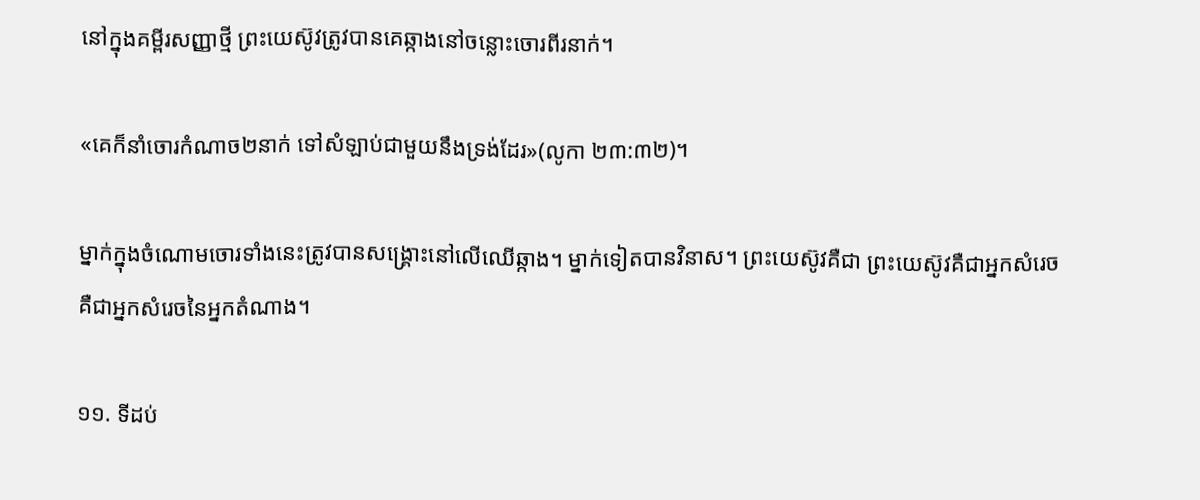នៅក្នុងគម្ពីរសញ្ញាថ្មី ព្រះយេស៊ូវត្រូវបានគេឆ្កាងនៅចន្លោះចោរពីរនាក់។

«គេក៏នាំចោរកំណាច២នាក់ ទៅសំឡាប់ជាមួយនឹងទ្រង់ដែរ»(លូកា ២៣:៣២)។

ម្នាក់ក្នុងចំណោមចោរទាំងនេះត្រូវបានសង្រ្គោះនៅលើឈើឆ្កាង។ ម្នាក់ទៀតបានវិនាស។ ព្រះយេស៊ូវគឺជា ព្រះយេស៊ូវគឺជាអ្នកសំរេច គឺជាអ្នកសំរេចនៃអ្នកតំណាង។

១១. ទីដប់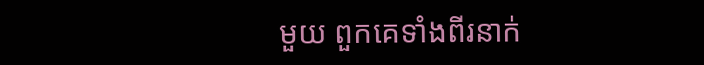មួយ ពួកគេទាំងពីរនាក់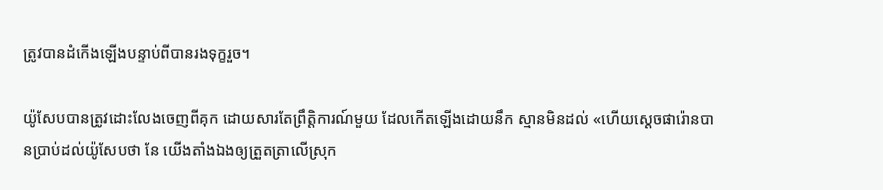ត្រូវបានដំកើងឡើងបន្ទាប់ពីបានរងទុក្ខរួច។

យ៉ូសែបបានត្រូវដោះលែងចេញពីគុក ដោយសារតែព្រឹត្ដិការណ៍មួយ ដែលកើតឡើងដោយនឹក ស្មានមិនដល់ «ហើយស្ដេចផារ៉ោនបានប្រាប់ដល់យ៉ូសែបថា នែ យើងតាំងឯងឲ្យត្រួតត្រាលើស្រុក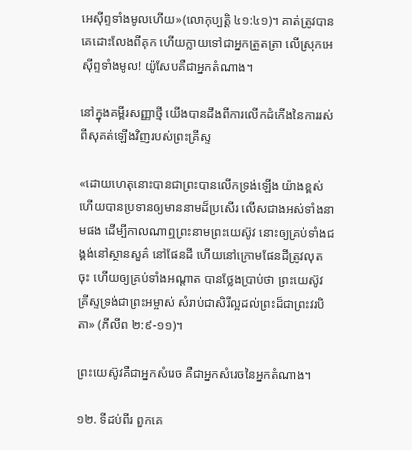អេស៊ីព្ទទាំងមូលហើយ»(លោកុប្បត្ដិ ៤១:៤១)។ គាត់ត្រូវបានគេដោះលែងពីគុក ហើយក្លាយទៅជាអ្នកត្រួតត្រា លើស្រុកអេស៊ីព្ទទាំងមូល! យ៉ូសែបគឺជាអ្នកតំណាង។

នៅក្នុងគម្ពីរសញ្ញាថ្មី យើងបានដឹងពីការលើកដំកើងនៃការរស់ពីសុគត់ឡើងវិញរបស់ព្រះគ្រីស្ទ

«ដោយហេតុនោះបានជាព្រះបានលើកទ្រង់ឡើង យ៉ាងខ្ពស់ ហើយបានប្រទានឲ្យមាននាមដ៏ប្រសើរ លើសជាងអស់ទាំងនាមផង ដើម្បីកាលណាឮព្រះនាមព្រះយេស៊ូវ នោះឲ្យគ្រប់ទាំងជង្គង់នៅស្ថានសួគ៌ នៅផែនដី ហើយនៅក្រោមផែនដីត្រូវលុតចុះ ហើយឲ្យគ្រប់ទាំងអណ្តាត បានថ្លែងប្រាប់ថា ព្រះយេស៊ូវគ្រីស្ទទ្រង់ជាព្រះអម្ចាស់ សំរាប់ជាសិរីល្អដល់ព្រះដ៏ជាព្រះវរបិតា» (ភីលីព ២:៩-១១)។

ព្រះយេស៊ូវគឺជាអ្នកសំរេច គឺជាអ្នកសំរេចនៃអ្នកតំណាង។

១២. ទីដប់ពីរ ពួកគេ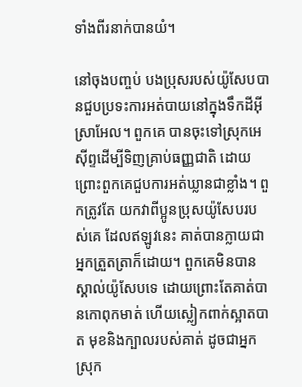ទាំងពីរនាក់បានយំ។

នៅចុងបញ្ចប់ បងប្រុសរបស់យ៉ូសែបបានជួបប្រទះការអត់បាយនៅក្នុងទឹកដីអ៊ីស្រាអែល។ ពួកគេ បានចុះទៅស្រុកអេស៊ីព្ទដើម្បីទិញគ្រាប់ធញ្ញជាតិ ដោយព្រោះពួកគេជួបការអត់ឃ្លានជាខ្លាំង។ ពួកត្រូវតែ យកវាពីប្អូនប្រុសយ៉ូសែបរបស់គេ ដែលឥឡូវនេះ គាត់បានក្លាយជាអ្នកត្រួតត្រាក៏ដោយ។ ពួកគេមិនបាន ស្គាល់យ៉ូសែបទេ ដោយព្រោះតែគាត់បានកោពុកមាត់ ហើយស្លៀកពាក់ស្អាតបាត មុខនិងក្បាលរបស់គាត់ ដូចជាអ្នកស្រុក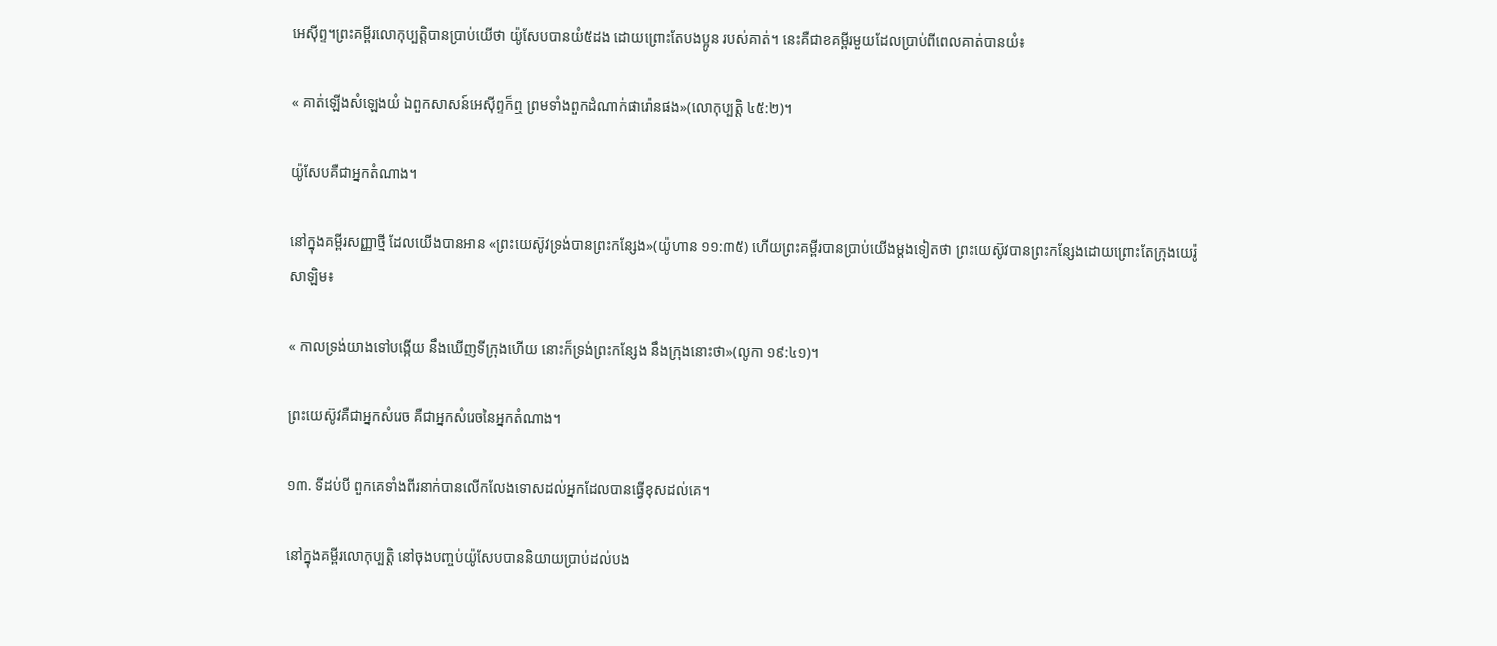អេស៊ីព្ទ។ព្រះគម្ពីរលោកុប្បត្ដិបានប្រាប់យើថា យ៉ូសែបបានយំ៥ដង ដោយព្រោះតែបងប្អូន របស់គាត់។ នេះគឺជាខគម្ពីរមួយដែលប្រាប់ពីពេលគាត់បានយំ៖

« គាត់ឡើងសំឡេងយំ ឯពួកសាសន៍អេស៊ីព្ទក៏ឮ ព្រមទាំងពួកដំណាក់ផារ៉ោនផង»(លោកុប្បត្ដិ ៤៥:២)។

យ៉ូសែបគឺជាអ្នកតំណាង។

នៅក្នុងគម្ពីរសញ្ញាថ្មី ដែលយើងបានអាន «ព្រះយេស៊ូវទ្រង់បានព្រះកន្សែង»(យ៉ូហាន ១១:៣៥) ហើយព្រះគម្ពីរបានប្រាប់យើងម្ដងទៀតថា ព្រះយេស៊ូវបានព្រះកន្សែងដោយព្រោះតែក្រុងយេរ៉ូសាឡិម៖

« កាលទ្រង់យាងទៅបង្កើយ នឹងឃើញទីក្រុងហើយ នោះក៏ទ្រង់ព្រះកន្សែង នឹងក្រុងនោះថា»(លូកា ១៩:៤១)។

ព្រះយេស៊ូវគឺជាអ្នកសំរេច គឺជាអ្នកសំរេចនៃអ្នកតំណាង។

១៣. ទីដប់បី ពួកគេទាំងពីរនាក់បានលើកលែងទោសដល់អ្នកដែលបានធ្វើខុសដល់គេ។

នៅក្នុងគម្ពីរលោកុប្បត្ដិ នៅចុងបញ្ចប់យ៉ូសែបបាននិយាយប្រាប់ដល់បង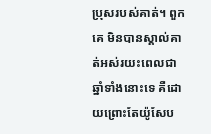ប្រុសរបស់គាត់។ ពួកគេ មិនបានស្គាល់គាត់អស់រយះពេលជាឆ្នាំទាំងនោះទេ គឺដោយព្រោះតែយ៉ូសែប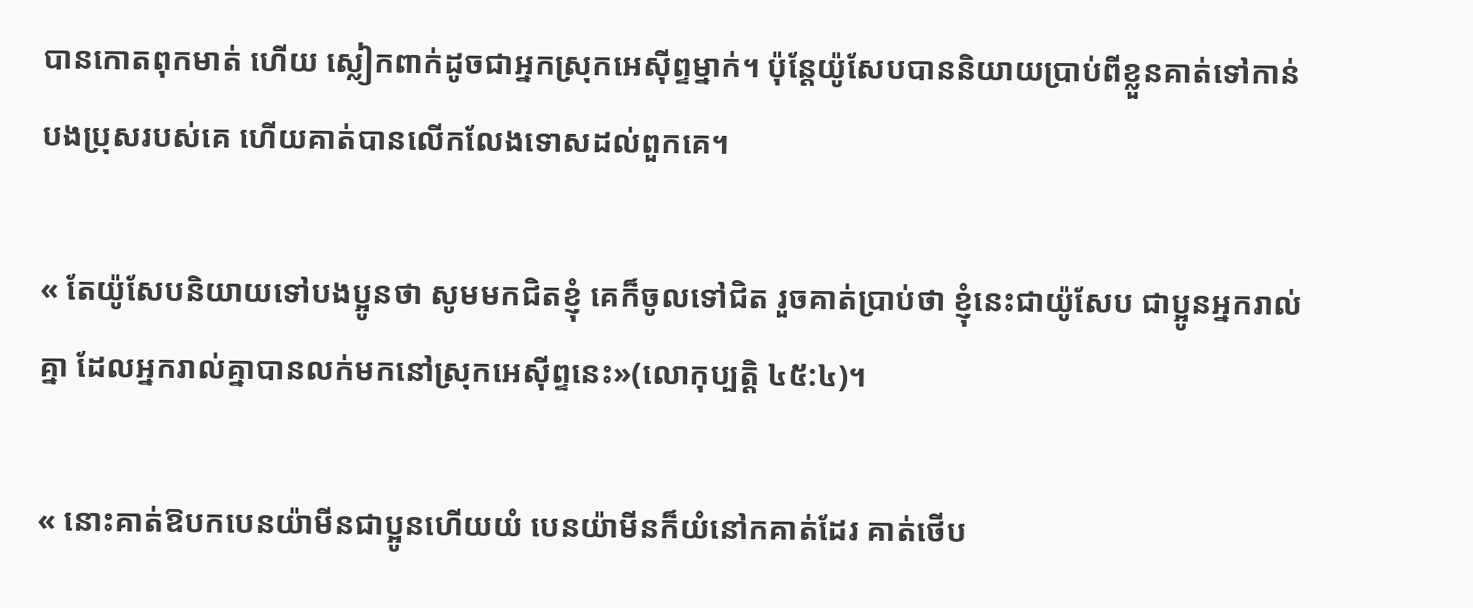បានកោតពុកមាត់ ហើយ ស្លៀកពាក់ដូចជាអ្នកស្រុកអេស៊ីព្ទម្នាក់។ ប៉ុន្ដែយ៉ូសែបបាននិយាយប្រាប់ពីខ្លួនគាត់ទៅកាន់បងប្រុសរបស់គេ ហើយគាត់បានលើកលែងទោសដល់ពួកគេ។

« តែយ៉ូសែបនិយាយទៅបងប្អូនថា សូមមកជិតខ្ញុំ គេក៏ចូលទៅជិត រួចគាត់ប្រាប់ថា ខ្ញុំនេះជាយ៉ូសែប ជាប្អូនអ្នករាល់គ្នា ដែលអ្នករាល់គ្នាបានលក់មកនៅស្រុកអេស៊ីព្ទនេះ»(លោកុប្បត្ដិ ៤៥:៤)។

« នោះគាត់ឱបកបេនយ៉ាមីនជាប្អូនហើយយំ បេនយ៉ាមីនក៏យំនៅកគាត់ដែរ គាត់ថើប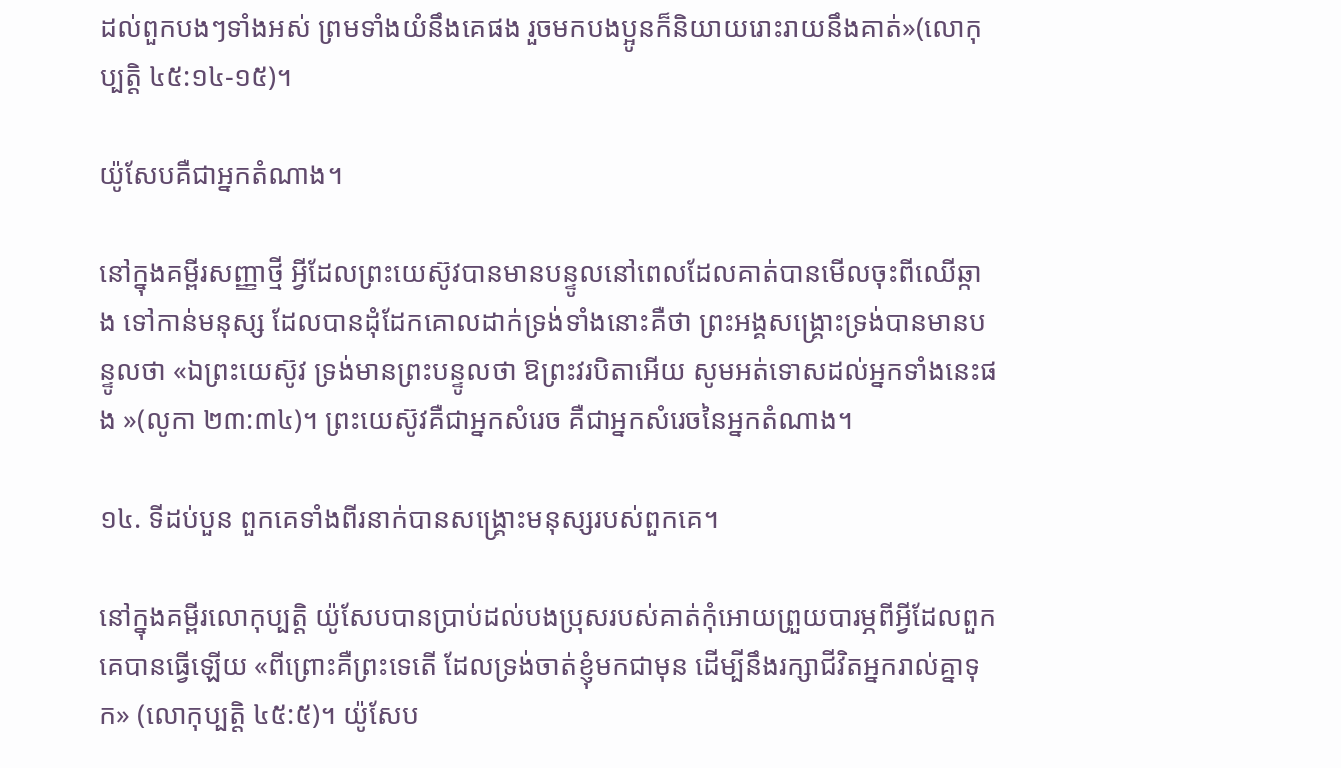ដល់ពួកបងៗទាំងអស់ ព្រមទាំងយំនឹងគេផង រួចមកបងប្អូនក៏និយាយរោះរាយនឹងគាត់»(លោកុប្បត្ដិ ៤៥:១៤-១៥)។

យ៉ូសែបគឺជាអ្នកតំណាង។

នៅក្នុងគម្ពីរសញ្ញាថ្មី អ្វីដែលព្រះយេស៊ូវបានមានបន្ទូលនៅពេលដែលគាត់បានមើលចុះពីឈើឆ្កាង ទៅកាន់មនុស្ស ដែលបានដុំដែកគោលដាក់ទ្រង់ទាំងនោះគឺថា ព្រះអង្គសង្រ្គោះទ្រង់បានមានបន្ទូលថា «ឯព្រះយេស៊ូវ ទ្រង់មានព្រះបន្ទូលថា ឱព្រះវរបិតាអើយ សូមអត់ទោសដល់អ្នកទាំងនេះផង »(លូកា ២៣:៣៤)។ ព្រះយេស៊ូវគឺជាអ្នកសំរេច គឺជាអ្នកសំរេចនៃអ្នកតំណាង។

១៤. ទីដប់បួន ពួកគេទាំងពីរនាក់បានសង្រ្គោះមនុស្សរបស់ពួកគេ។

នៅក្នុងគម្ពីរលោកុប្បត្ដិ យ៉ូសែបបានប្រាប់ដល់បងប្រុសរបស់គាត់កុំអោយព្រួយបារម្ភពីអ្វីដែលពួក គេបានធ្វើឡើយ «ពីព្រោះគឺព្រះទេតើ ដែលទ្រង់ចាត់ខ្ញុំមកជាមុន ដើម្បីនឹងរក្សាជីវិតអ្នករាល់គ្នាទុក» (លោកុប្បត្ដិ ៤៥:៥)។ យ៉ូសែប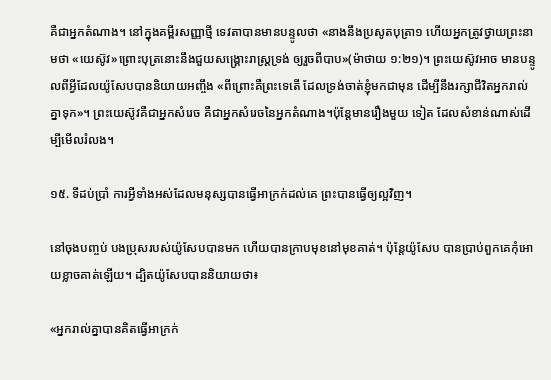គឺជាអ្នកតំណាង។ នៅក្នុងគម្ពីរសញ្ញាថ្មី ទេវតាបានមានបន្ទូលថា «នាងនឹងប្រសូតបុត្រា១ ហើយអ្នកត្រូវថ្វាយព្រះនាមថា «យេស៊ូវ»ព្រោះបុត្រនោះនឹងជួយសង្គ្រោះរាស្ត្រទ្រង់ ឲ្យរួចពីបាប»(ម៉ាថាយ ១:២១)។ ព្រះយេស៊ូវអាច មានបន្ទូលពីអ្វីដែលយ៉ូសែបបាននិយាយអញ្ចឹង «ពីព្រោះគឺព្រះទេតើ ដែលទ្រង់ចាត់ខ្ញុំមកជាមុន ដើម្បីនឹងរក្សាជីវិតអ្នករាល់គ្នាទុក»។ ព្រះយេស៊ូវគឺជាអ្នកសំរេច គឺជាអ្នកសំរេចនៃអ្នកតំណាង។ប៉ុន្ដែមានរឿងមួយ ទៀត ដែលសំខាន់ណាស់ដើម្បីមើលរំលង។

១៥. ទីដប់ប្រាំ ការអ្វីទាំងអស់ដែលមនុស្សបានធ្វើអាក្រក់ដល់គេ ព្រះបានធ្វើឲ្យល្អវិញ។

នៅចុងបញ្ចប់ បងប្រុសរបស់យ៉ូសែបបានមក ហើយបានក្រាបមុខនៅមុខគាត់។ ប៉ុន្ដែយ៉ូសែប បានប្រាប់ពួកគេកុំអោយខ្លាចគាត់ឡើយ។ ដ្បិតយ៉ូសែបបាននិយាយថា៖

«អ្នករាល់គ្នាបានគិតធ្វើអាក្រក់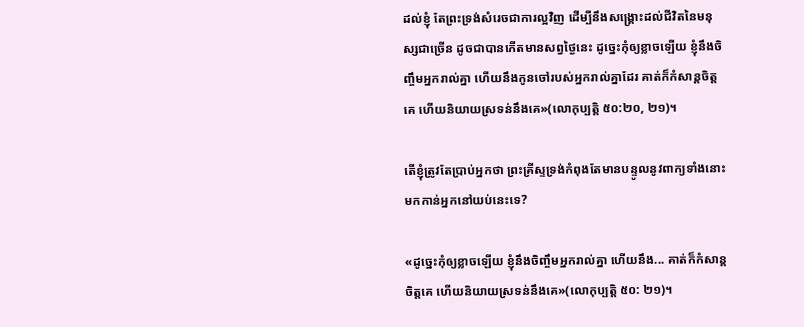ដល់ខ្ញុំ តែព្រះទ្រង់សំរេចជាការល្អវិញ ដើម្បីនឹងសង្គ្រោះដល់ជីវិតនៃមនុស្សជាច្រើន ដូចជាបានកើតមានសព្វថ្ងៃនេះ ដូច្នេះកុំឲ្យខ្លាចឡើយ ខ្ញុំនឹងចិញ្ចឹមអ្នករាល់គ្នា ហើយនឹងកូនចៅរបស់អ្នករាល់គ្នាដែរ គាត់ក៏កំសាន្តចិត្តគេ ហើយនិយាយស្រទន់នឹងគេ»(លោកុប្បត្ដិ ៥០:២០, ២១)។

តើខ្ញុំត្រូវតែប្រាប់អ្នកថា ព្រះគ្រីស្ទទ្រង់កំពុងតែមានបន្ទូលនូវពាក្យទាំងនោះមកកាន់អ្នកនៅយប់នេះទេ?

«ដូច្នេះកុំឲ្យខ្លាចឡើយ ខ្ញុំនឹងចិញ្ចឹមអ្នករាល់គ្នា ហើយនឹង... គាត់ក៏កំសាន្តចិត្តគេ ហើយនិយាយស្រទន់នឹងគេ»(លោកុប្បត្ដិ ៥០: ២១)។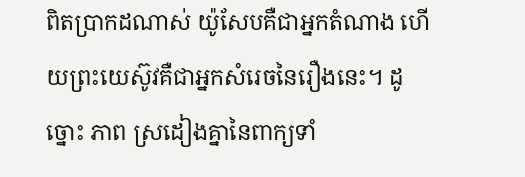ពិតប្រាកដណាស់ យ៉ូសែបគឺជាអ្នកតំណាង ហើយព្រះយេស៊ូវគឺជាអ្នកសំរេចនៃរឿងនេះ។ ដូច្នោះ ភាព ស្រដៀងគ្នានៃពាក្យទាំ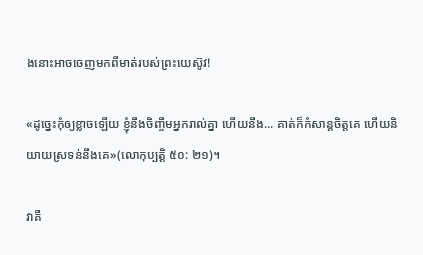ងនោះអាចចេញមកពីមាត់របស់ព្រះយេស៊ូវ!

«ដូច្នេះកុំឲ្យខ្លាចឡើយ ខ្ញុំនឹងចិញ្ចឹមអ្នករាល់គ្នា ហើយនឹង... គាត់ក៏កំសាន្តចិត្តគេ ហើយនិយាយស្រទន់នឹងគេ»(លោកុប្បត្ដិ ៥០: ២១)។

វាគឺ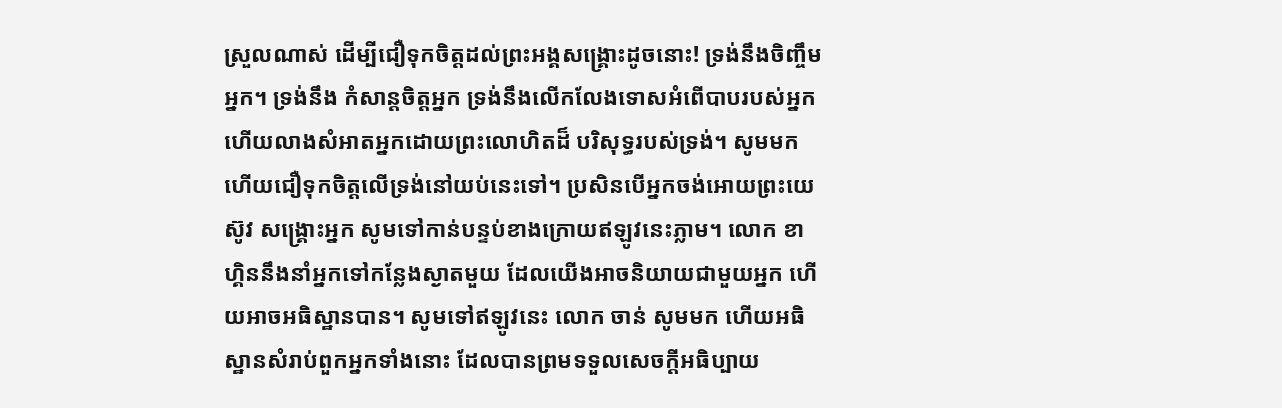ស្រួលណាស់ ដើម្បីជឿទុកចិត្ដដល់ព្រះអង្គសង្រ្គោះដូចនោះ! ទ្រង់នឹងចិញ្ចឹមអ្នក។ ទ្រង់នឹង កំសាន្ដចិត្ដអ្នក ទ្រង់នឹងលើកលែងទោសអំពើបាបរបស់អ្នក ហើយលាងសំអាតអ្នកដោយព្រះលោហិតដ៏ បរិសុទ្ធរបស់ទ្រង់។ សូមមក ហើយជឿទុកចិត្ដលើទ្រង់នៅយប់នេះទៅ។ ប្រសិនបើអ្នកចង់អោយព្រះយេស៊ូវ សង្រ្គោះអ្នក សូមទៅកាន់បន្ទប់ខាងក្រោយឥឡូវនេះភ្លាម។ លោក ខាហ្គិននឹងនាំអ្នកទៅកន្លែងស្ងាតមួយ ដែលយើងអាចនិយាយជាមួយអ្នក ហើយអាចអធិស្ឋានបាន។ សូមទៅឥឡូវនេះ លោក ចាន់ សូមមក ហើយអធិស្ឋានសំរាប់ពួកអ្នកទាំងនោះ ដែលបានព្រមទទួលសេចក្ដីអធិប្បាយ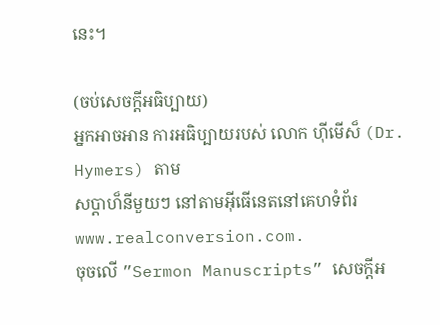នេះ។

(ចប់សេចក្ដីអធិប្បាយ)
អ្នកអាចអាន ការអធិប្បាយរបស់ លោក ហ៊ីមើស៏ (Dr. Hymers) តាម
សប្ដាហ៏នីមួយៗ នៅតាមអ៊ីធើនេតនៅគេហទំព័រ www.realconversion.com.
ចុចលើ ”Sermon Manuscripts” សេចក្ដីអ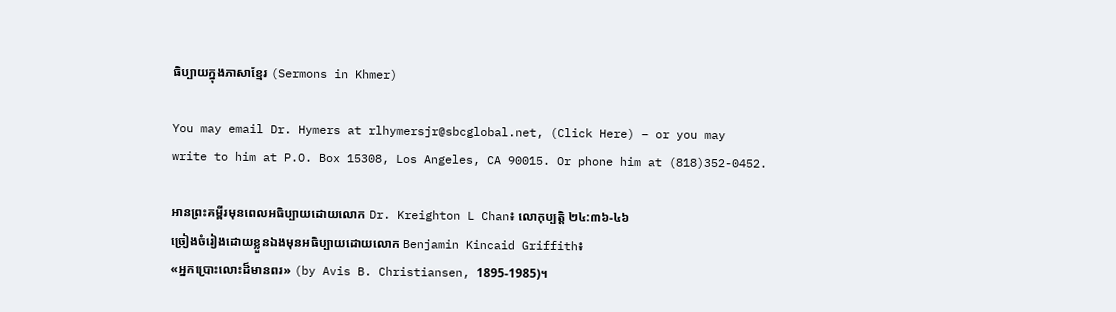ធិប្បាយក្នុងភាសាខ្មែរ (Sermons in Khmer)

You may email Dr. Hymers at rlhymersjr@sbcglobal.net, (Click Here) – or you may
write to him at P.O. Box 15308, Los Angeles, CA 90015. Or phone him at (818)352-0452.

អានព្រះគម្ពីរមុនពេលអធិប្បាយដោយលោក Dr. Kreighton L Chan៖ លោកុប្បត្ដិ ២៤:៣៦-៤៦
ច្រៀងចំរៀងដោយខ្លួនឯងមុនអធិប្បាយដោយលោក Benjamin Kincaid Griffith៖
«អ្នកប្រោះលោះដ៏មានពរ» (by Avis B. Christiansen, 1895-1985)។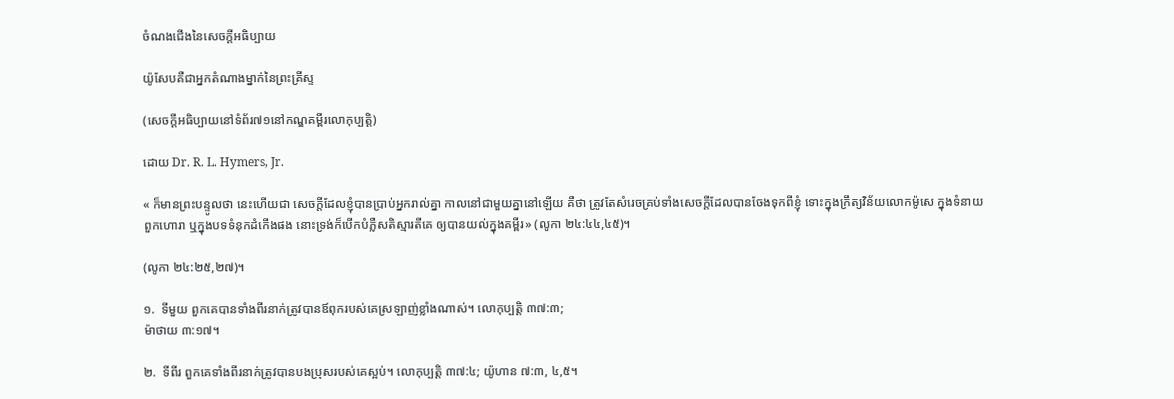ចំណងជើងនៃសេចក្ដីអធិប្បាយ

យ៉ូសែបគឺជាអ្នកតំណាងម្នាក់នៃព្រះគ្រីស្ទ

(សេចក្ដីអធិប្បាយនៅទំព័រ៧១នៅកណ្ឌគម្ពីរលោកុប្បត្ដិ)

ដោយ Dr. R. L. Hymers, Jr.

« ក៏មានព្រះបន្ទូលថា នេះហើយជា សេចក្តីដែលខ្ញុំបានប្រាប់អ្នករាល់គ្នា កាលនៅជាមួយគ្នានៅឡើយ គឺថា ត្រូវតែសំរេចគ្រប់ទាំងសេចក្តីដែលបានចែងទុកពីខ្ញុំ ទោះក្នុងក្រឹត្យវិន័យលោកម៉ូសេ ក្នុងទំនាយពួកហោរា ឬក្នុងបទទំនុកដំកើងផង នោះទ្រង់ក៏បើកបំភ្លឺសតិស្មារតីគេ ឲ្យបានយល់ក្នុងគម្ពីរ» (លូកា ២៤:៤៤,៤៥)។

(លូកា ២៤:២៥,២៧)។

១.  ទីមួយ ពួកគេបានទាំងពីរនាក់ត្រូវបានឪពុករបស់គេស្រឡាញ់ខ្លាំងណាស់។ លោកុប្បត្ដិ ៣៧:៣;
ម៉ាថាយ ៣:១៧។

២.  ទីពីរ ពួកគេទាំងពីរនាក់ត្រូវបានបងប្រុសរបស់គេស្អប់។ លោកុប្បត្ដិ ៣៧:៤; យ៉ូហាន ៧:៣, ៤,៥។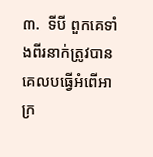៣.  ទីបី ពួកគេទាំងពីរនាក់ត្រូវបានគេលបធ្វើអំពើអាក្រ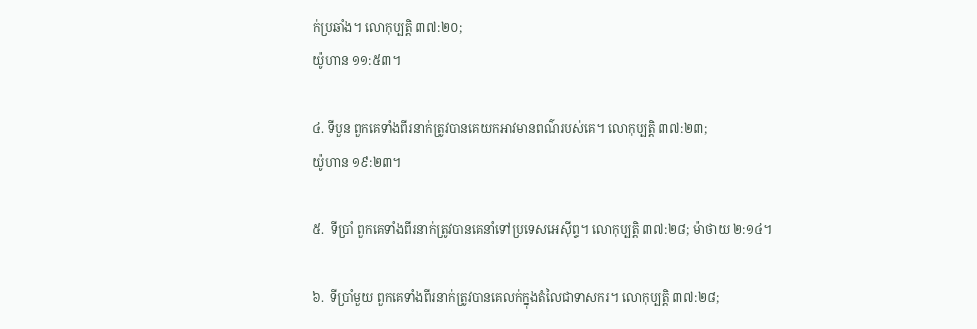ក់ប្រឆាំង។ លោកុប្បត្ដិ ៣៧:២០;
យ៉ូហាន ១១:៥៣។

៤. ទីបួន ពួកគេទាំងពីរនាក់ត្រូវបានគេយកអាវមានពណ៌របស់គេ។ លោកុប្បត្ដិ ៣៧:២៣;
យ៉ូហាន ១៩:២៣។

៥.  ទីប្រាំ ពួកគេទាំងពីរនាក់ត្រូវបានគេនាំទៅប្រទេសអេស៊ីព្ទ។ លោកុប្បត្ដិ ៣៧:២៨; ម៉ាថាយ ២:១៤។

៦.  ទីប្រាំមួយ ពួកគេទាំងពីរនាក់ត្រូវបានគេលក់ក្នុងតំលៃជាទាសករ។ លោកុប្បត្ដិ ៣៧:២៨;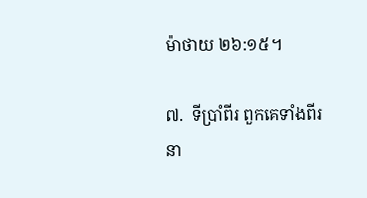ម៉ាថាយ ២៦:១៥។

៧.  ទីប្រាំពីរ ពួកគេទាំងពីរនា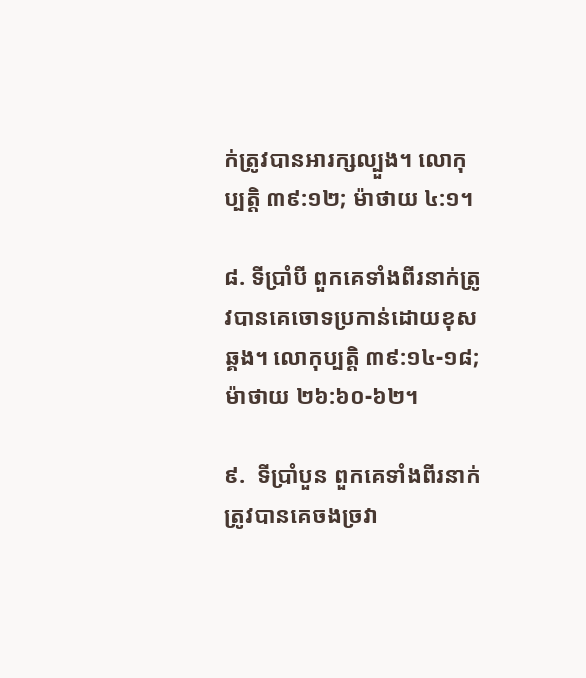ក់ត្រូវបានអារក្សល្បួង។ លោកុប្បត្ដិ ៣៩:១២; ម៉ាថាយ ៤:១។

៨. ទីប្រាំបី ពួកគេទាំងពីរនាក់ត្រូវបានគេចោទប្រកាន់ដោយខុសឆ្គង។ លោកុប្បត្ដិ ៣៩:១៤-១៨;
ម៉ាថាយ ២៦:៦០-៦២។

៩.  ទីប្រាំបួន ពួកគេទាំងពីរនាក់ត្រូវបានគេចងច្រវា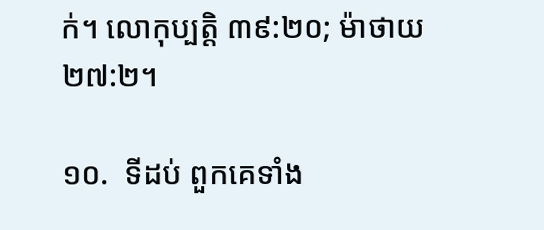ក់។ លោកុប្បត្ដិ ៣៩:២០; ម៉ាថាយ ២៧:២។

១០.  ទីដប់ ពួកគេទាំង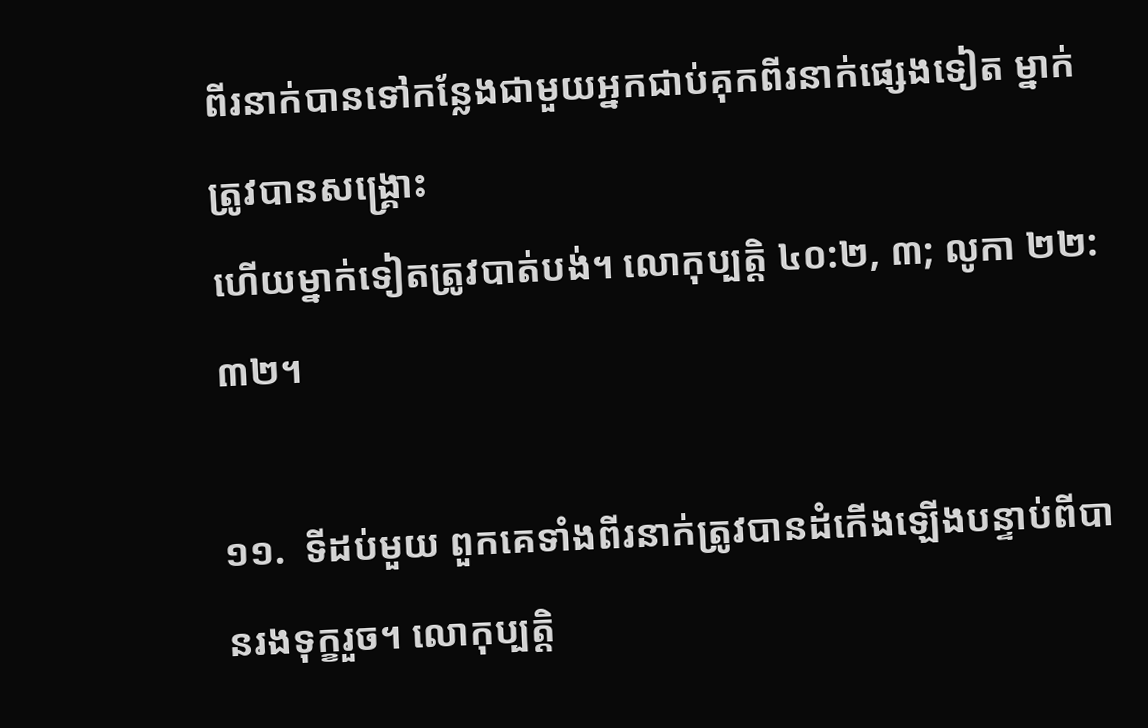ពីរនាក់បានទៅកន្លែងជាមួយអ្នកជាប់គុកពីរនាក់ផ្សេងទៀត ម្នាក់ត្រូវបានសង្រ្គោះ
ហើយម្នាក់ទៀតត្រូវបាត់បង់។ លោកុប្បត្ដិ ៤០:២, ៣; លូកា ២២:៣២។

១១.  ទីដប់មួយ ពួកគេទាំងពីរនាក់ត្រូវបានដំកើងឡើងបន្ទាប់ពីបានរងទុក្ខរួច។ លោកុប្បត្ដិ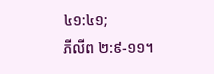៤១:៤១;
ភីលីព ២:៩-១១។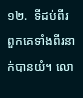១២.  ទីដប់ពីរ ពួកគេទាំងពីរនាក់បានយំ។ លោ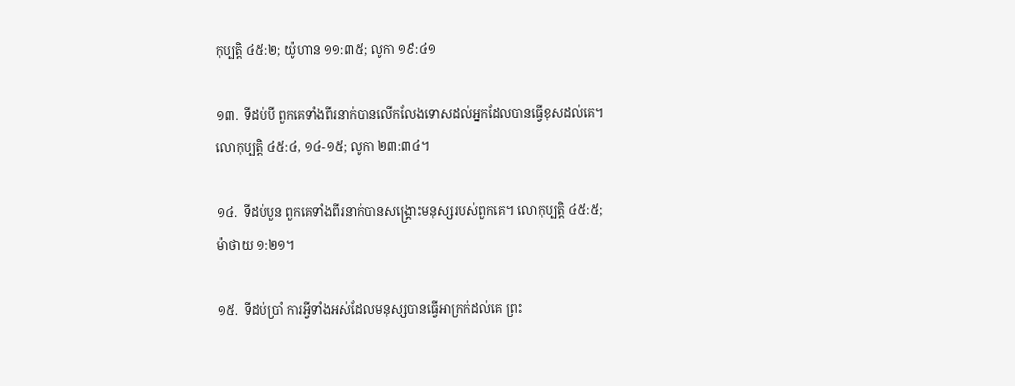កុប្បត្ដិ ៤៥:២; យ៉ូហាន ១១:៣៥; លូកា ១៩:៤១

១៣.  ទីដប់បី ពួកគេទាំងពីរនាក់បានលើកលែងទោសដល់អ្នកដែលបានធ្វើខុសដល់គេ។
លោកុប្បត្ដិ ៤៥:៤, ១៤-១៥; លូកា ២៣:៣៤។

១៤.  ទីដប់បួន ពួកគេទាំងពីរនាក់បានសង្រ្គោះមនុស្សរបស់ពួកគេ។ លោកុប្បត្ដិ ៤៥:៥;
ម៉ាថាយ ១:២១។

១៥.  ទីដប់ប្រាំ ការអ្វីទាំងអស់ដែលមនុស្សបានធ្វើអាក្រក់ដល់គេ ព្រះ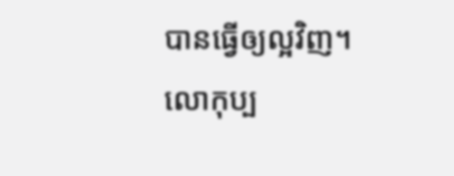បានធ្វើឲ្យល្អវិញ។
លោកុប្ប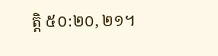ត្ដិ ៥០:២០, ២១។